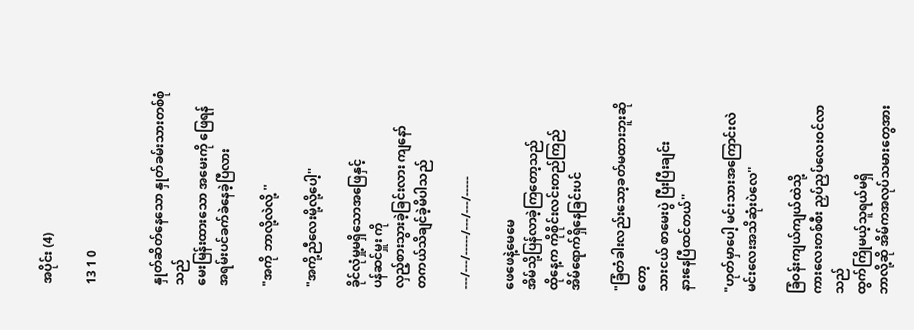အပိုင်း (4)

13 1 0


နှုတ်ဆိတ်နေသော နှုတ်ခမ်းသားတစ်စုံသည်
မေးမြန်းထားသော အမေးကို ဖြေရန်
အရမ်းပင်ခက်ခဲနေခဲ့ပြီလား

"အကို ဘာလို့လဲလို့ ''

"အကို့ညီလေးမို့လို့ပေါ့''

ခိုင်လုံမှု့မရှိသောအဖြေနှင့်
ပန်ဆင်မှူး ကို
လှည့်စားသွားခဲ့ခြင်းလား ကျနော်
တကယ်သိချင်ခဲ့မိပါသည်

---/---/-----/---/---/-----

ဖေဖေနဲ့မေမေ
အိမ်သို့ပြန်လာခဲ့ကြတော့သည်
ထိုနေ့က ကိုစိုင်းလင်းတည်ကြည်
အိမ်ရောက်ရှိနေခြင်းပင်

"ခြံတံခါးလည်းသော့ခတ်မထားဘူးဆိုတော့
သားငယ် စာမေးပွဲ ပြီးပြီးချင်း
နားနေပြီထင်တယ်''

"ဟုတ်မှာပေါ့ မင်းသားအကြောင်းလဲ
မင်းလေးအသိဆုံးပဲလေ''

ခြံဝန်းကျယ်ကျယ်ထဲသို့
ကားလေးတစ်စီး ညှပ်ညှပ်လေးဝင်လာသည်
ထွက်ကြိုမယ့်သူရယ်မရှိ
ဘာလို့ဆို အိမ်ကအလုပ်သမားတွေအား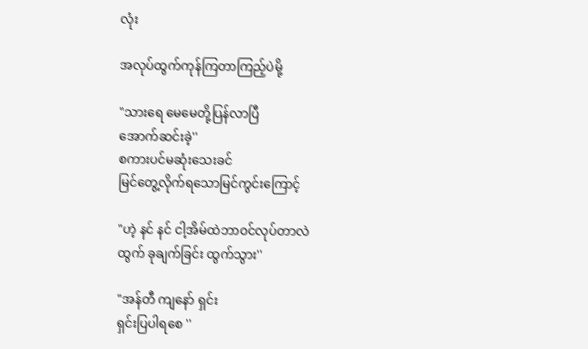လုံး

အလုပ်ထွက်ကုန်ကြတာကြည့်ပဲမို့

"သားရေ မေမေတို့ပြန်လာပြီ
အောက်ဆင်းခဲ့''
စကားပင်မဆုံးသေးခင်
မြင်တွေ့လိုက်ရသောမြင်ကွင်းကြောင့်

"ဟဲ့ နင် နင် ငါ့အိမ်ထဲဘာဝင်လုပ်တာလဲ
ထွက် ခုချက်ခြင်း ထွက်သွား''

"အန်တီ ကျနော် ရှင်း
ရှင်းပြပါရစေ ''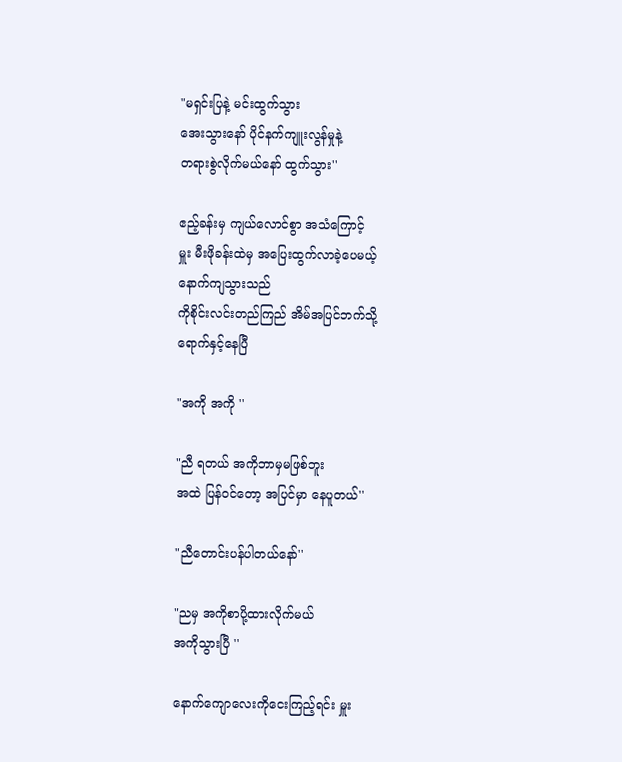"မရှင်းပြနဲ့ မင်းထွက်သွား
အေးသွားနော် ပိုင်နက်ကျူးလွန်မှုနဲ့
တရားစွဲလိုက်မယ်နော် ထွက်သွား''

ဧည့်ခန်းမှ ကျယ်လောင်စွာ အသံကြောင့်
မှူး မီးဖိုခန်းထဲမှ အပြေးထွက်လာခဲ့ပေမယ့်
နောက်ကျသွားသည်
ကိုစိုင်းလင်းတည်ကြည် အိမ်အပြင်ဘက်သို့
ရောက်နှင့်နေပြီ

"အကို အကို ''

"ညီ ရတယ် အကိုဘာမှမဖြစ်ဘူး
အထဲ ပြန်ဝင်တော့ အပြင်မှာ နေပူတယ်''

"ညီတောင်းပန်ပါတယ်နော်''

"ညမှ အကိုစာပို့ထားလိုက်မယ်
အကိုသွားပြီ ''

နောက်ကျောလေးကိုငေးကြည့်ရင်း မှူး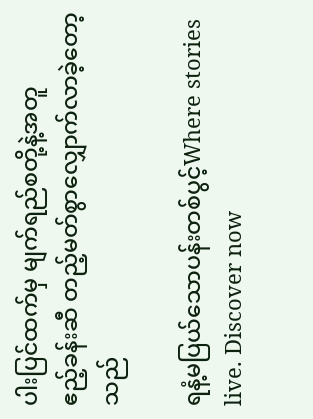ပါးပြင်ထက်မှ မျက်ရည်စတို့နဲ့အတူ
ဧည့်ခန်းဆီ တည့်မတ်စွာလျှောက်လာခဲ့တော့သည်

ရနံ့မပြယ်သောပန်းတစ်ပွင့်Where stories live. Discover now